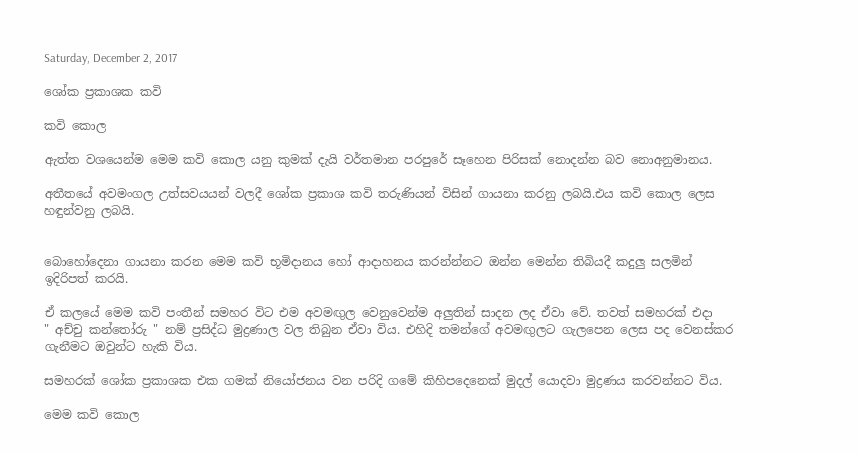Saturday, December 2, 2017

ශෝක ප්‍රකාශක කවි

කවි කොල

ඇත්ත වශයෙන්ම මෙම කවි කොල යනු කුමක් දැයි වර්තමාන පරපුරේ සෑහෙන පිරිසක් නොදන්න බව නොඅනුමානය.

අතීතයේ අවමංගල උත්සවයයන් වලදී ශෝක ප්‍රකාශ කවි තරුණියන් විසින් ගායනා කරනු ලබයි.එය කවි කොල ලෙස හඳුන්වනු ලබයි.


බොහෝදෙනා ගායනා කරන මෙම කවි භූමිදානය හෝ ආදාහනය කරන්න්නට ඔන්න මෙන්න තිබියදී කදුලු සලමින් ඉදිරිපත් කරයි.

ඒ කලයේ මෙම කවි පංතීන් සමහර විට එම අවමඟුල වෙනුවෙන්ම අලුතින් සාදන ලද ඒවා වේ. තවත් සමහරක් එදා
" අච්චු කන්තෝරු " නම් ප්‍රසිද්ධ මුද්‍රණාල වල තිබුන ඒවා විය. එහිදි තමන්ගේ අවමඟුලට ගැලපෙන ලෙස පද වෙනස්කර ගැනීමට ඔවුන්ට හැකි විය.

සමහරක් ශෝක ප්‍රකාශක එක ගමක් නියෝජනය වන පරිදි ගමේ කිහිපදෙනෙක් මුදල් යොදවා මුද්‍රණය කරවන්නට විය.

මෙම කවි කොල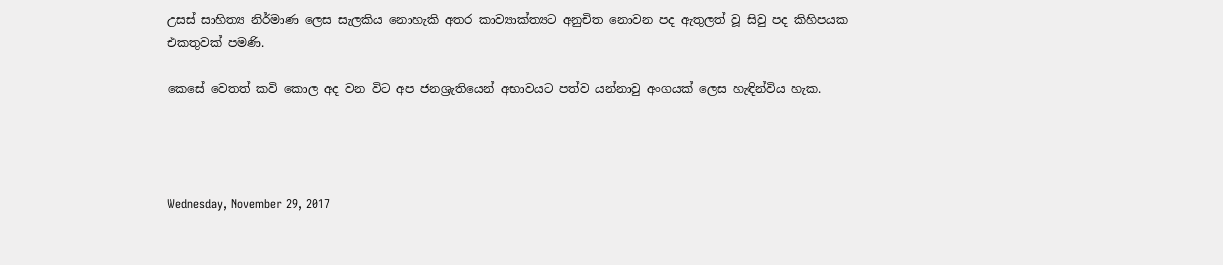උසස් සාහිත්‍ය නිර්මාණ ලෙස සැලකිය නොහැකි අතර කාව්‍යාක්ත්‍යට අනුචිත නොවන පද ඇතුලත් වූ සිවු පද කිහිපයක එකතුවක් පමණි.

කෙසේ වෙතත් කවි කොල අද වන විට අප ජනශ්‍රැතියෙන් අභාවයට පත්ව යන්නාවු අංගයක් ලෙස හැඳින්විය හැක.




Wednesday, November 29, 2017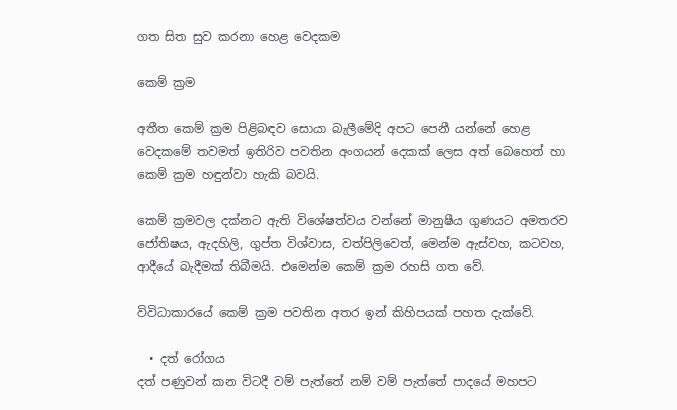ගත සිත සුව කරනා හෙළ වෙදකම

කෙම් ක්‍රම

අතීත කෙම් ක්‍රම පිළිබඳව සොයා බැලීමේදි අපට පෙනී යන්නේ හෙළ වෙදකමේ තවමත් ඉතිරිව පවතින අංගයන් දෙකක් ලෙස අත් බෙහෙත් හා කෙම් ක්‍රම හඳුන්වා හැකි බවයි.

කෙම් ක්‍රමවල දක්නට ඇති විශේෂත්වය වන්නේ මානුෂීය ගුණයට අමතරව ජෝතිෂය, ඇදහිලි, ගුප්ත විශ්වාස, වත්පිලිවෙත්, මෙන්ම ඇස්වහ, කටවහ, ආදීයේ බැදීමක් තිබීමයි. එමෙන්ම කෙම් ක්‍රම රහසි ගත වේ.

විවිධාකාරයේ කෙම් ක්‍රම පවතින අතර ඉන් කිහිපයක් පහත දැක්වේ.

  • දත් රෝගය
දත් පණුවන් කන විටදී වම් පැත්තේ නම් වම් පැත්තේ පාදයේ මහපට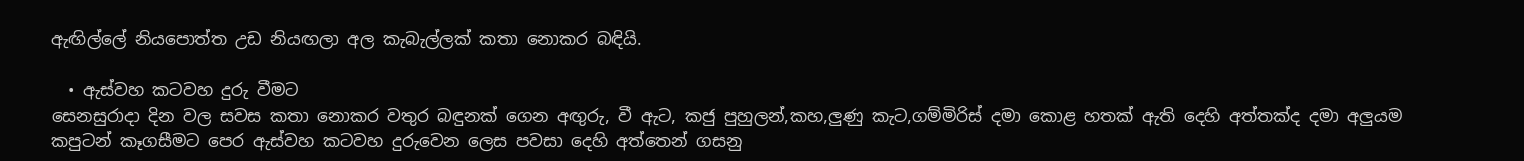ඇඟිල්ලේ නියපොත්ත උඩ නියඟලා අල කැබැල්ලක් කතා නොකර බඳියි.

  • ඇස්වහ කටවහ දුරු වීමට
සෙනසුරාදා දින වල සවස කතා නොකර වතුර බඳුනක් ගෙන අඟුරු, වී ඇට, කජු පුහුලන්,කහ,ලුණු කැට,ගම්මිරිස් දමා කොළ හතක් ඇති දෙහි අත්තක්ද දමා අලුයම කපුටන් කෑගසීමට පෙර ඇස්වහ කටවහ දුරුවෙන ලෙස පවසා දෙහි අත්තෙන් ගසනු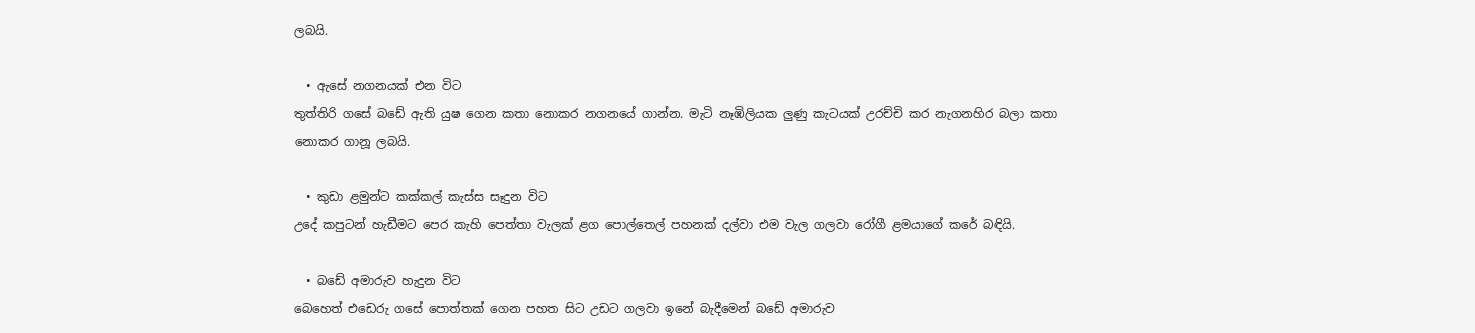ලබයි.

  • ඇසේ නගනයක් එන විට
තුත්තිරි ගසේ බඩේ ඇති යුෂ ගෙන කතා නොකර නගනයේ ගාන්න. මැටි නෑඹිලියක ලුණු කැටයක් උරච්චි කර නැගනහිර බලා කතා නොකර ගානූ ලබයි.

  • කුඩා ළමුන්ට කක්කල් කැස්ස සෑදුන විට
උදේ කපුටන් හැඩීමට පෙර කැහි පෙත්තා වැලක් ළග පොල්තෙල් පහනක් දල්වා එම වැල ගලවා රෝගී ළමයාගේ කරේ බඳියි.

  • බඩේ අමාරුව හැදුන විට
බෙහෙත් එඩෙරු ගසේ පොත්තක් ගෙන පහත සිට උඩට ගලවා ඉනේ බැදීමෙන් බඩේ අමාරුව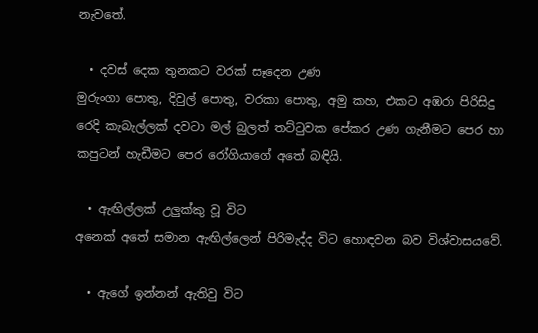නැවතේ.

  • දවස් දෙක තුනකට වරක් සෑදෙන උණ
මුරුංගා පොතු, දිවුල් පොතු, වරකා පොතු, අමු කහ, එකට අඹරා පිරිසිදු රෙදි කැබැල්ලක් දවටා මල් බුලත් තට්ටුවක පේකර උණ ගැනීමට පෙර හා කපුටන් හැඩීමට පෙර රෝගියාගේ අතේ බඳියි.

  • ඇඟිල්ලක් උලුක්කු වූ විට
අනෙක් අතේ සමාන ඇඟිල්ලෙන් පිරිමැද්ද විට හොඳවන බව විශ්වාසයවේ.

  • ඇගේ ඉන්නන් ඇතිවු විට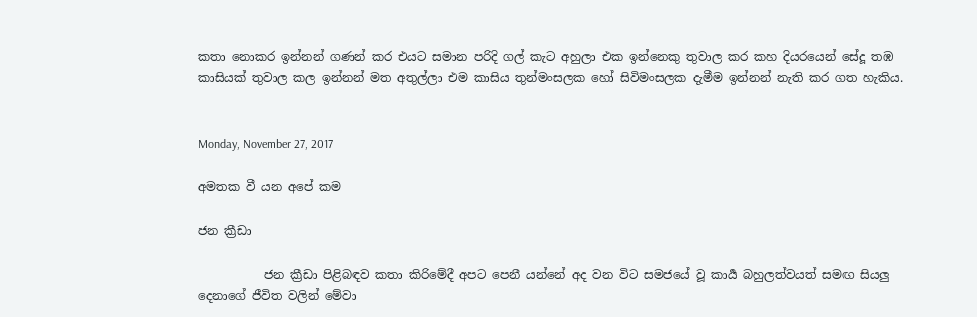කතා නොකර ඉන්නන් ගණන් කර එයට සමාන පරිදි ගල් කැට අහුලා එක ඉන්නෙකු තුවාල කර කහ දියරයෙන් සේදූ තඹ කාසියක් තුවාල කල ඉන්නන් මත අතුල්ලා එම කාසිය තුන්මංසලක හෝ සිවිමංසලක දැමීම ඉන්නන් නැති කර ගත හැකිය.


Monday, November 27, 2017

අමතක වී යන අපේ කම

ජන ක්‍රීඩා

           ජන ක්‍රීඩා පිළිබඳව කතා කිරිමේදී අපට පෙනී යන්නේ අද වන විට සමජයේ වූ කාර්‍ය බහුලත්වයත් සමඟ සියලු දෙනාගේ ජීවිත වලින් මේවා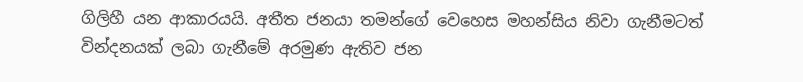ගිලිහී යන ආකාරයයි. අතීත ජනයා තමන්ගේ වෙහෙස මහන්සිය නිවා ගැනීමටත් වින්දනයක් ලබා ගැනීමේ අරමුණ ඇතිව ජන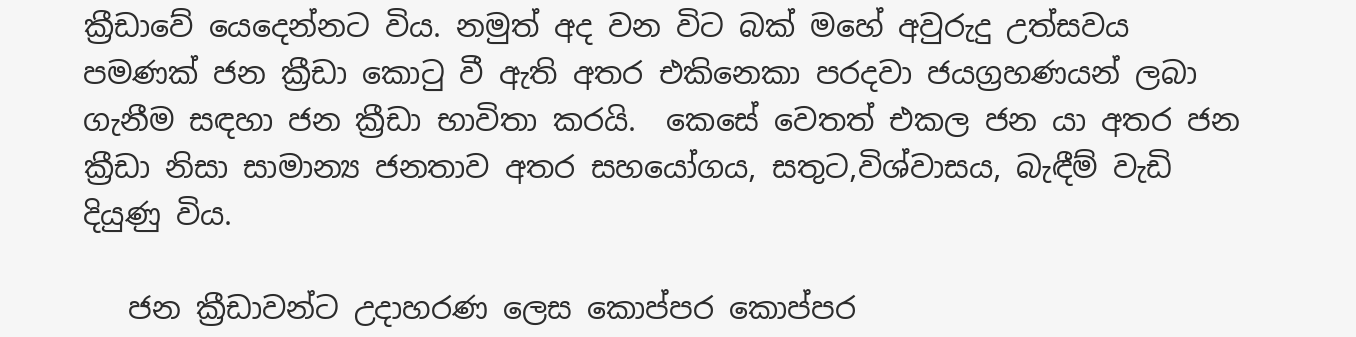ක්‍රීඩාවේ යෙදෙන්නට විය. නමුත් අද වන විට බක් මහේ අවුරුදු උත්සවය පමණක් ජන ක්‍රීඩා කොටු වී ඇති අතර එකිනෙකා පරදවා ජයග්‍රහණයන් ලබා ගැනීම සඳහා ජන ක්‍රීඩා භාවිතා කරයි.  කෙසේ වෙතත් එකල ජන යා අතර ජන ක්‍රීඩා නිසා සාමාන්‍ය ජනතාව අතර සහයෝගය, සතුට,විශ්වාසය, බැඳීම් වැඩි දියුණු විය.

   ජන ක්‍රීඩාවන්ට උදාහරණ ලෙස කොප්පර කොප්පර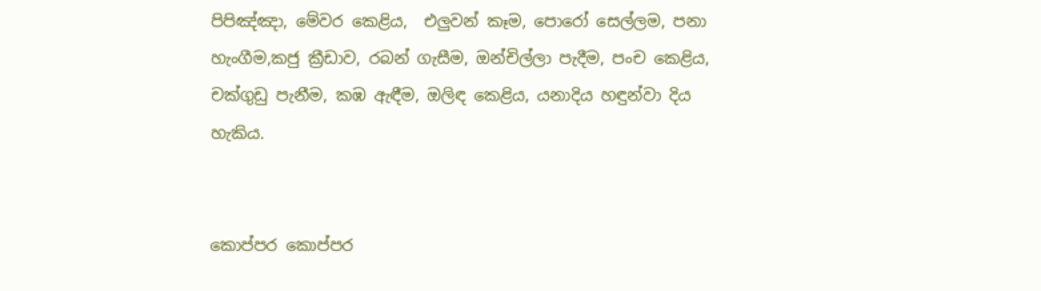පිපිඤ්ඤා, මේවර කෙළිය,  එලුවන් කෑම, පොරෝ සෙල්ලම, පනා හැංගීම,කජු ක්‍රීඩාව, රබන් ගැසීම, ඔන්චිල්ලා පැදීම, පංච කෙළිය, චක්ගුඩු පැනීම, කඹ ඇඳීම, ඔලිඳ කෙළිය, යනාදිය හඳුන්වා දිය හැකිය.


කොප්පර කොප්පර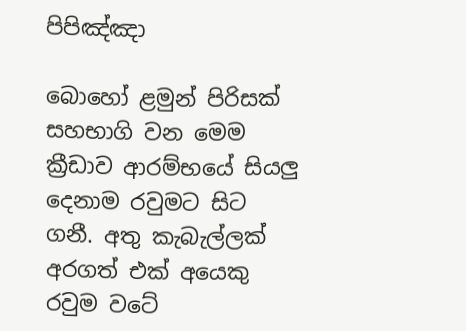පිපිඤ්ඤා

බොහෝ ළමුන් පිරිසක් සහභාගි වන මෙම ක්‍රීඩාව ආරම්භයේ සියලු දෙනාම රවුමට සිට ගනී. අතු කැබැල්ලක් අරගත් එක් අයෙකු රවුම වටේ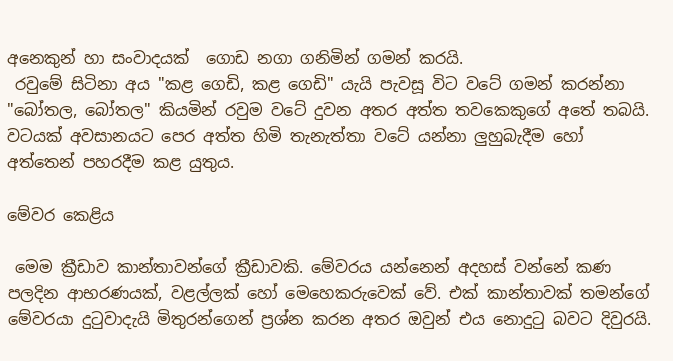අනෙකුන් හා සංවාදයක්  ගොඩ නගා ගනිමින් ගමන් කරයි.
 රවුමේ සිටිනා අය "කළ ගෙඩි, කළ ගෙඩි" යැයි පැවසූ විට වටේ ගමන් කරන්නා "බෝතල, බෝතල" කියමින් රවුම වටේ දුවන අතර අත්ත තවකෙකුගේ අතේ තබයි. වටයක් අවසානයට පෙර අත්ත හිමි තැනැත්තා වටේ යන්නා ලුහුබැදීම හෝ අත්තෙන් පහරදීම කළ යුතුය.

මේවර කෙළිය

 මෙම ක්‍රීඩාව කාන්තාවන්ගේ ක්‍රීඩාවකි. මේවරය යන්නෙන් අදහස් වන්නේ කණ පලදින ආභරණයක්, වළල්ලක් හෝ මෙහෙකරුවෙක් වේ. එක් කාන්තාවක් තමන්ගේ මේවරයා දුටුවාදැයි මිතුරන්ගෙන් ප්‍රශ්න කරන අතර ඔවුන් එය නොදුටු බවට දිවුරයි.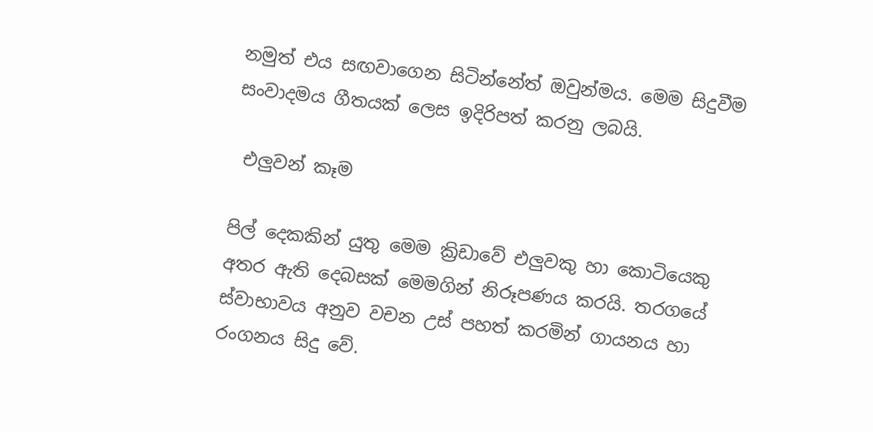නමුත් එය සඟවාගෙන සිටින්නේත් ඔවුන්මය. මෙම සිදුවීම සංවාදමය ගීතයක් ලෙස ඉදිරිපත් කරනු ලබයි.

 එලුවන් කෑම

පිල් දෙකකින් යුතු මෙම ක්‍රිඩාවේ එලුවකු හා කොටියෙකු අතර ඇති දෙබසක් මෙමගින් නිරූපණය කරයි. තරගයේ ස්වාභාවය අනුව වචන උස් පහත් කරමින් ගායනය හා රංගනය සිදු වේ.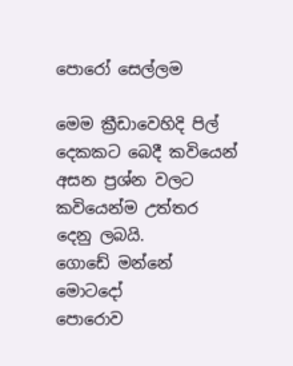පොරෝ සෙල්ලම

මෙම ක්‍රීඩාවෙහිදි පිල් දෙකකට බෙදී කවියෙන් අසන ප්‍රශ්න වලට කවියෙන්ම උත්තර දෙනු ලබයි.
ගොඩේ මන්නේ                            මොටදෝ
පොරොව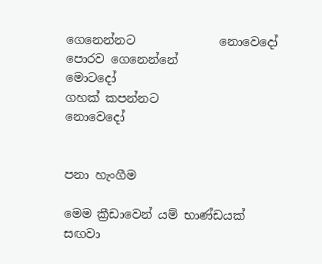ගෙනෙන්නට              නොවෙදෝ
පොරව ගෙනෙන්නේ                    මොටදෝ
ගහක් කපන්නට                        නොවෙදෝ


පනා හැංගීම

මෙම ක්‍රීඩාවෙන් යම් භාණ්ඩයක් සඟවා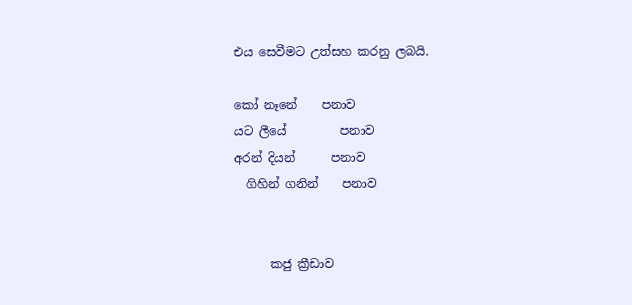එය සෙවීමට උත්සහ කරනු ලබයි.

කෝ නෑනේ    පනාව
යට ලීයේ         පනාව
අරන් දියන්      පනාව
  ගිහින් ගනින්    පනාව


      කජු ක්‍රීඩාව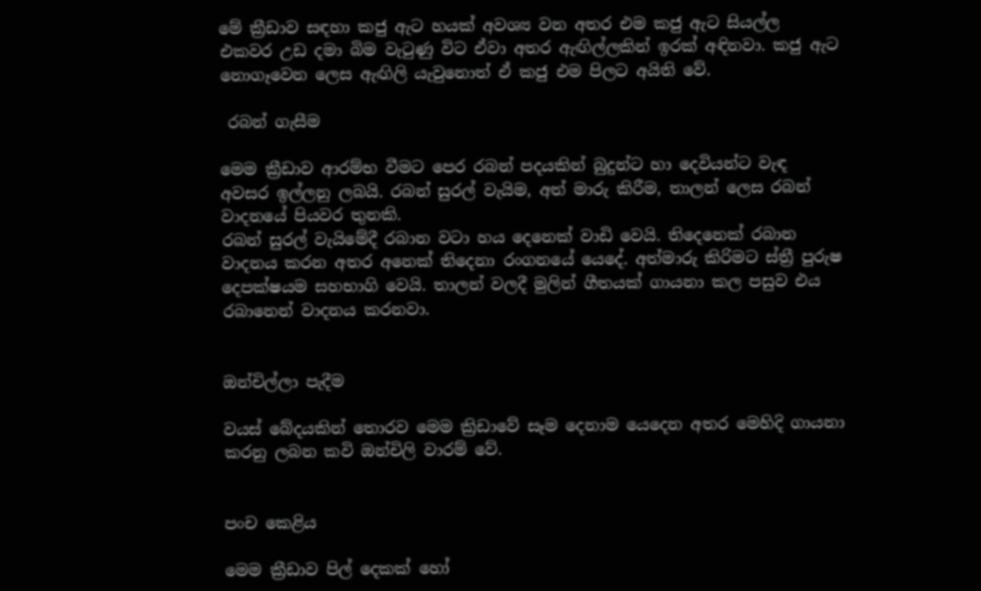මේ ක්‍රීඩාව සඳහා කජු ඇට හයක් අවශ්‍ය වන අතර එම කජු ඇට සියල්ල එකවර උඩ දමා බිම වැටුණු විට ඒවා අතර ඇඟිල්ලකින් ඉරක් අඳිනවා. කජු ඇට නොගෑවෙන ලෙස ඇඟිලි යැවුනොත් ඒ කජු එම පිලට අයිති වේ.

 රබන් ගැසීම

මෙම ක්‍රීඩාව ආරම්භ වීමට පෙර රබන් පදයකින් බුදුන්ට හා දෙවියන්ට වැඳ අවසර ඉල්ලනු ලබයි. රබන් සුරල් වැයිම, අත් මාරු කිරීම, තාලන් ලෙස රබන් වාදනයේ පියවර තුනකි.
රබන් සුරල් වැයිමේදී රබාන වටා හය දෙනෙක් වාඩි වෙයි. තිදෙනෙක් රබාන වාදනය කරන අතර අනෙක් තිදෙනා රංගනයේ යෙදේ. අත්මාරු කිරිමට ස්ත්‍රී පුරුෂ දෙපක්ෂයම සහභාගි වෙයි. තාලන් වලදී මුලින් ගීතයක් ගායනා කල පසුව එය රබානෙන් වාදනය කරනවා.


ඔන්චිල්ලා පැදීම

වයස් බේදයකින් තොරව මෙම ක්‍රිඩාවේ සෑම දෙනාම යෙදෙන අතර මෙහිදි ගායනා කරනු ලබන කවි ඔන්චිලි වාරම් වේ.


පංච කෙළිය

මෙම ක්‍රීඩාව පිල් දෙකක් හෝ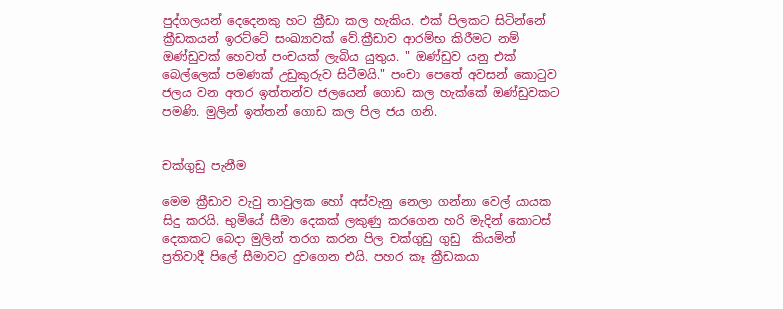පුද්ගලයන් දෙදෙනකු හට ක්‍රීඩා කල හැකිය. එක් පිලකට සිටින්නේ ක්‍රීඩකයන් ඉරට්ටේ සංඛ්‍යාවක් වේ.ක්‍රීඩාව ආරම්භ කිරීමට නම් ඔණ්ඩුවක් හෙවත් පංචයක් ලැබිය යුතුය. " ඔණ්ඩුව යනු එක් බෙල්ලෙක් පමණක් උඩුකුරුව සිටීමයි." පංචා පෙතේ අවසන් කොටුව ජලය වන අතර ඉත්තන්ව ජලයෙන් ගොඩ කල හැක්කේ ඔණ්ඩුවකට පමණි. මුලින් ඉත්තන් ගොඩ කල පිල ජය ගනි.


චක්ගුඩු පැනීම

මෙම ක්‍රීඩාව වැවු තාවුලක හෝ අස්වැනු නෙලා ගන්නා වෙල් යායක සිදු කරයි. භුමියේ සීමා දෙකක් ලකුණු කරගෙන හරි මැදින් කොටස් දෙකකට බෙදා මුලින් තරග කරන පිල චක්ගුඩු ගුඩු  කියමින් ප්‍රතිවාදී පිලේ සීමාවට දුවගෙන එයි. පහර කෑ ක්‍රීඩකයා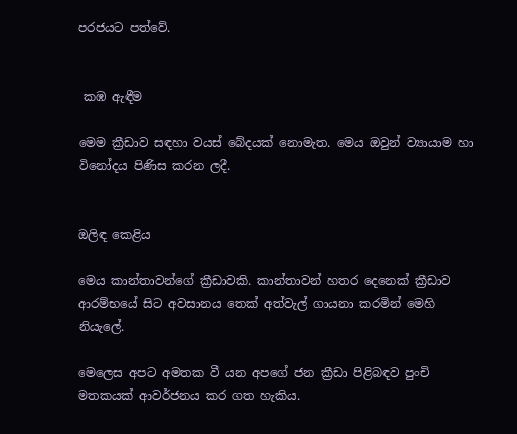පරජයට පත්වේ.


 කඹ ඇඳීම

මෙම ක්‍රීඩාව සඳහා වයස් බේදයක් නොමැත. මෙය ඔවුන් ව්‍යායාම හා විනෝදය පිණිස කරන ලදී.


ඔලිඳ කෙළිය

මෙය කාන්තාවන්ගේ ක්‍රීඩාවකි. කාන්තාවන් හතර දෙනෙක් ක්‍රීඩාව ආරම්භයේ සිට අවසානය තෙක් අත්වැල් ගායනා කරමින් මෙහි නියැලේ.

මෙලෙස අපට අමතක වී යන අපගේ ජන ක්‍රීඩා පිළිබඳව පුංචි මතකයක් ආවර්ජනය කර ගත හැකිය.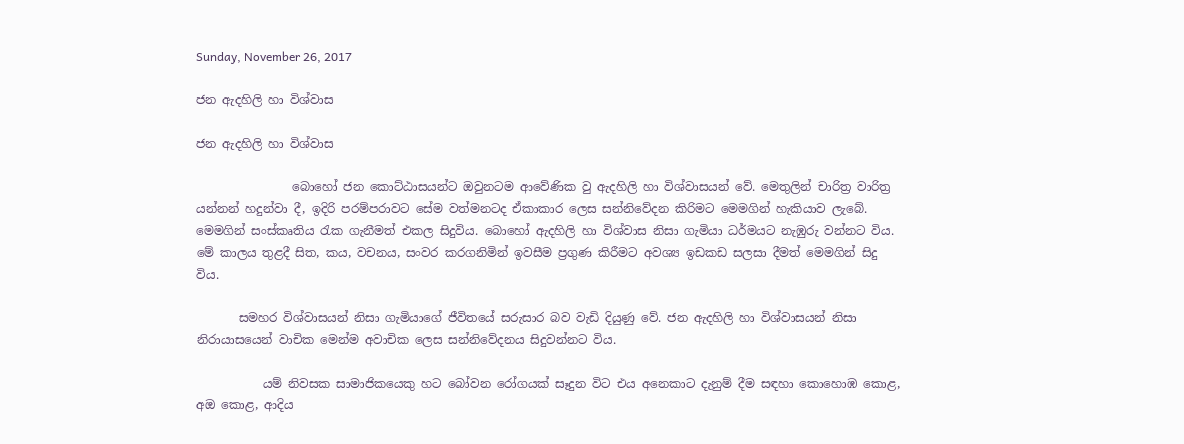Sunday, November 26, 2017

ජන ඇදහිලි හා විශ්වාස

ජන ඇදහිලි හා විශ්වාස

                බොහෝ ජන කොට්ඨාසයන්ට ඔවුනටම ආවේණික වු ඇදහිලි හා විශ්වාසයන් වේ. මෙතුලින් චාරිත්‍ර වාරිත්‍ර යන්නන් හදුන්වා දී, ඉදිරි පරම්පරාවට සේම වත්මනටද ඒකාකාර ලෙස සන්නිවේදන කිරිමට මෙමගින් හැකියාව ලැබේ. මෙමගින් සංස්කෘතිය රැක ගැනීමත් එකල සිදුවිය. බොහෝ ඇදහිලි හා විශ්වාස නිසා ගැමියා ධර්මයට නැඹුරු වන්නට විය. මේ කාලය තුළදී සිත, කය, වචනය, සංවර කරගනිමින් ඉවසීම ප්‍රගුණ කිරීමට අවශ්‍ය ඉඩකඩ සලසා දීමත් මෙමගින් සිදු විය.

       සමහර විශ්වාසයන් නිසා ගැමියාගේ ජීවිතයේ සරුසාර බව වැඩි දියුණු වේ. ජන ඇදහිලි හා විශ්වාසයන් නිසා නිරායාසයෙන් වාචික මෙන්ම අවාචික ලෙස සන්නිවේදනය සිදුවන්නට විය.

           යම් නිවසක සාමාජිකයෙකු හට බෝවන රෝගයක් සෑදුන විට එය අනෙකාට දැනුම් දීම සඳහා කොහොඹ කොළ, අඔ කොළ, ආදිය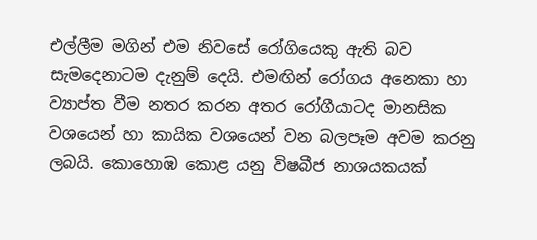එල්ලීම මගින් එම නිවසේ රෝගියෙකු ඇති බව සැමදෙනාටම දැනුම් දෙයි. එමඟින් රෝගය අනෙකා හා ව්‍යාප්ත වීම නතර කරන අතර රෝගීයාටද මානසික වශයෙන් හා කායික වශයෙන් වන බලපෑම අවම කරනු ලබයි. කොහොඹ කොළ යනු විෂබීජ නාශයකයක්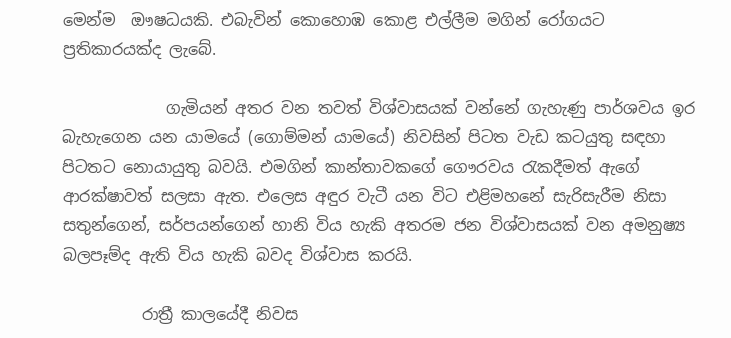මෙන්ම  ඖෂධයකි. එබැවින් කොහොඹ කොළ එල්ලීම මගින් රෝගයට ප්‍රතිකාරයක්ද ලැබේ.

             ගැමියන් අතර වන තවත් විශ්වාසයක් වන්නේ ගැහැණු පාර්ශවය ඉර බැහැගෙන යන යාමයේ (ගොම්මන් යාමයේ) නිවසින් පිටත වැඩ කටයුතු සඳහා පිටතට නොයායුතු බවයි. එමගින් කාන්තාවකගේ ගෞරවය රැකදීමත් ඇගේ ආරක්ෂාවත් සලසා ඇත. එලෙස අඳුර වැටී යන විට එළිමහනේ සැරිසැරීම නිසා සතුන්ගෙන්, සර්පයන්ගෙන් හානි විය හැකි අතරම ජන විශ්වාසයක් වන අමනුෂ්‍ය බලපෑම්ද ඇති විය හැකි බවද විශ්වාස කරයි.

          රාත්‍රී කාලයේදී නිවස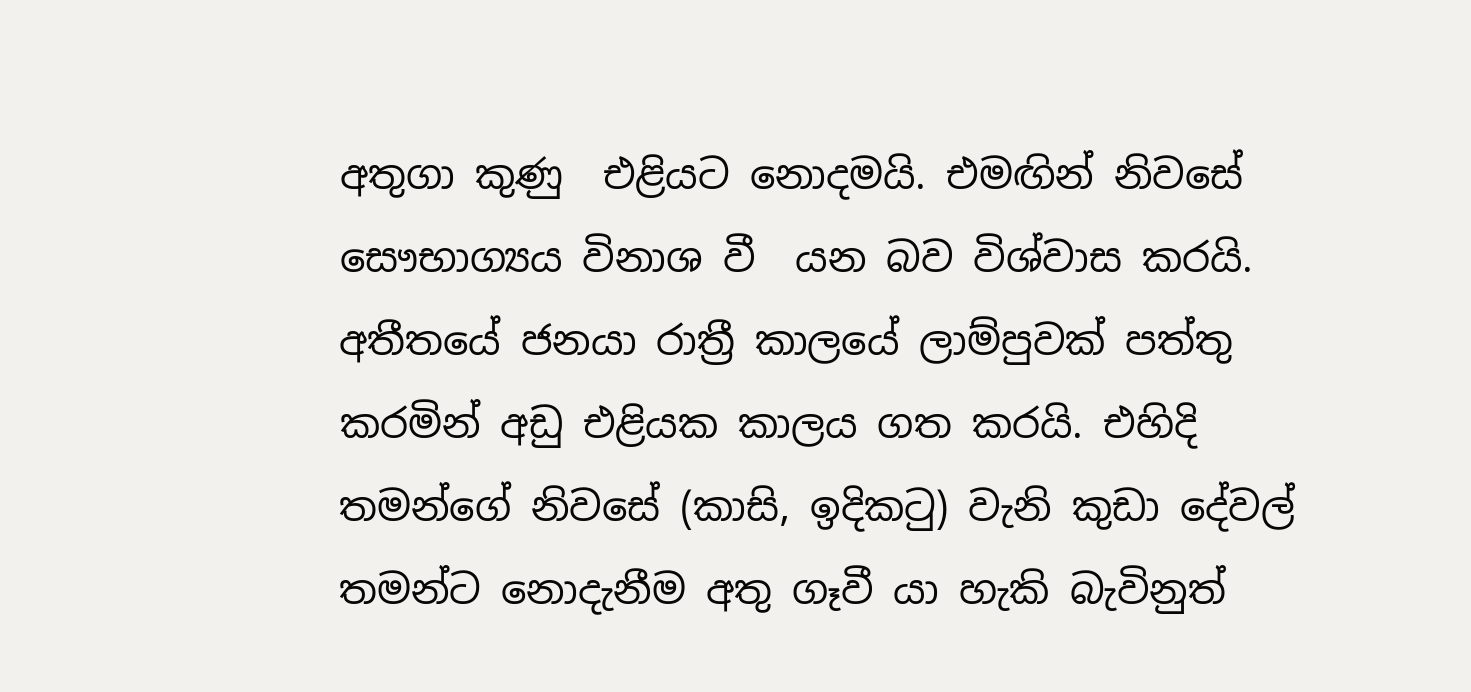අතුගා කුණු  එළියට නොදමයි. එමඟින් නිවසේ සෞභාග්‍යය විනාශ වී  යන බව විශ්වාස කරයි. අතීතයේ ජනයා රාත්‍රී කාලයේ ලාම්පුවක් පත්තු කරමින් අඩු එළියක කාලය ගත කරයි. එහිදි තමන්ගේ නිවසේ (කාසි, ඉදිකටු) වැනි කුඩා දේවල් තමන්ට නොදැනීම අතු ගෑවී යා හැකි බැවිනුත්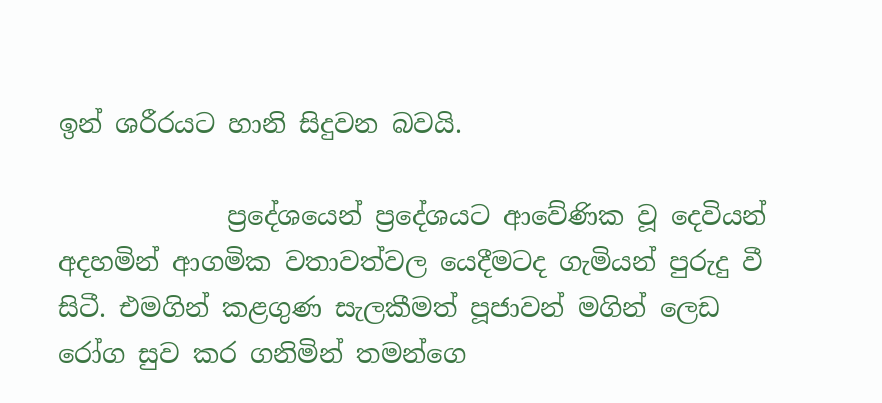ඉන් ශරීරයට හානි සිදුවන බවයි.

             ප්‍රදේශයෙන් ප්‍රදේශයට ආවේණික වූ දෙවියන් අදහමින් ආගමික වතාවත්වල යෙදීමටද ගැමියන් පුරුදු වී සිටී. එමගින් කළගුණ සැලකීමත් පූජාවන් මගින් ලෙඩ රෝග සුව කර ගනිමින් තමන්ගෙ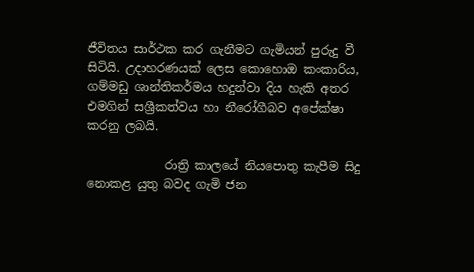ජීවිතය සාර්ථක කර ගැනීමට ගැමියන් පුරුදු වී සිටියි. උදාහරණයක් ලෙස කොහොඔ කංකාරිය, ගම්මඩු ශාන්තිකර්මය හදුන්වා දිය හැකි අතර එමගින් සශ්‍රීකත්වය හා නීරෝගීබව අපේක්ෂා කරනු ලබයි.

             රාත්‍රි කාලයේ නියපොතු කැපීම සිදු නොකළ යුතු බවද ගැමි ජන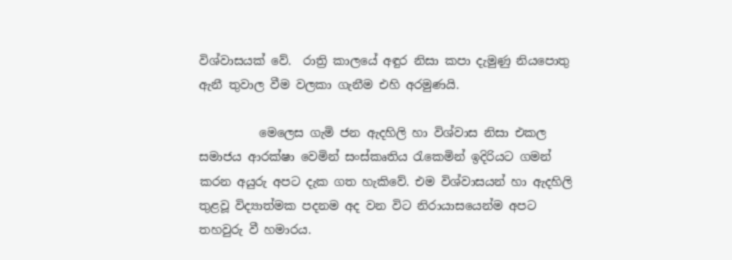විශ්වාසයක් වේ.  රාත්‍රි කාලයේ අඳුර නිසා කපා දැමුණු නියපොතු ඇනී තුවාල වීම වලකා ගැනීම එහි අරමුණයි.

          මෙලෙස ගැමි ජන ඇදහිලි හා විශ්වාස නිසා එකල සමාජය ආරක්ෂා වෙමින් සංස්කෘතිය රැකෙමින් ඉදිරියට ගමන් කරන අයුරු අපට දැක ගත හැකිවේ. එම විශ්වාසයන් හා ඇදහිලි තුළවූ විද්‍යාත්මක පදනම අද වන විට නිරායාසයෙන්ම අපට තහවුරු වී හමාරය.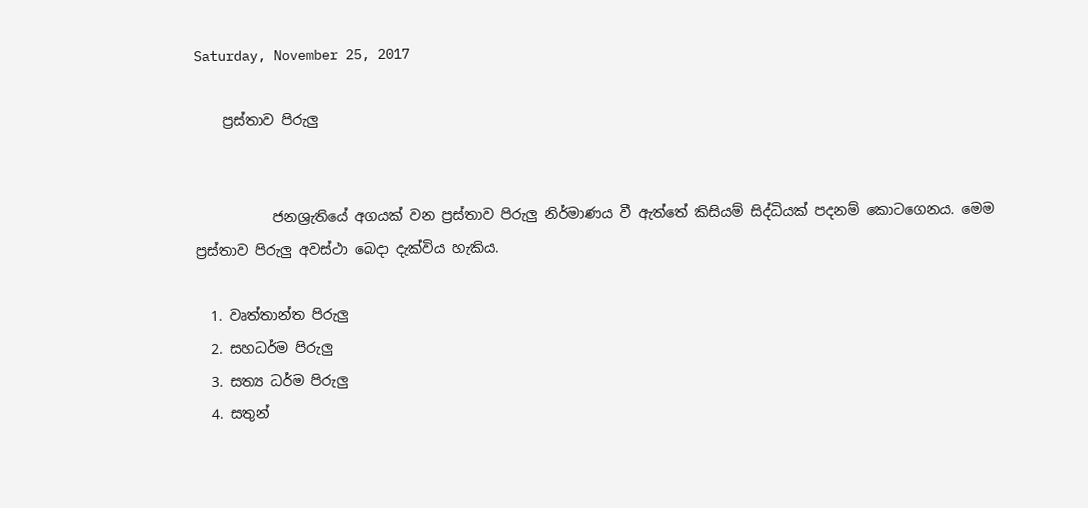Saturday, November 25, 2017

    ප්‍රස්තාව පිරුලු


           ජනශ්‍රැතියේ අගයක් වන ප්‍රස්තාව පිරුලු නිර්මාණය වී ඇත්තේ කිසියම් සිද්ධියක් පදනම් කොටගෙනය. මෙම ප්‍රස්තාව පිරුලු අවස්ථා බෙදා දැක්විය හැකිය.

  1. වෘත්තාන්ත පිරුලු
  2. සහධර්ම පිරුලු
  3. සත්‍ය ධර්ම පිරුලු
  4. සතුන්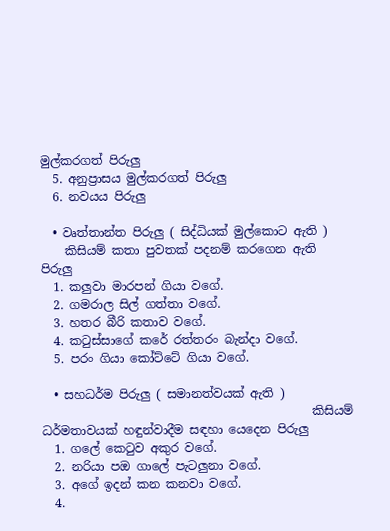මුල්කරගත් පිරුලු
  5. අනුප්‍රාසය මුල්කරගත් පිරුලු
  6. නවයය පිරුලු

  • වෘත්තාන්ත පිරුලු ( සිද්ධියක් මුල්කොට ඇති )
    කිසියම් කතා පුවතක් පදනම් කරගෙන ඇති පිරුලු
  1. කලුවා මාරපන් ගියා වගේ.
  2. ගමරාල සිල් ගත්තා වගේ.
  3. හතර බීරි කතාව වගේ.
  4. කටුස්සාගේ කරේ රත්තරං බැන්දා වගේ.
  5. පරං ගියා කෝට්ටේ ගියා වගේ.

  • සහධර්ම පිරුලු ( සමානත්වයක් ඇති )
                                             කිසියම් ධර්මතාවයක් හඳුන්වාදීම සඳහා යෙදෙන පිරුලු
  1. ගලේ කෙටුව අකුර වගේ.
  2. නරියා පඔ ගාලේ පැටලුනා වගේ.
  3. අගේ ඉදන් කන කනවා වගේ.
  4.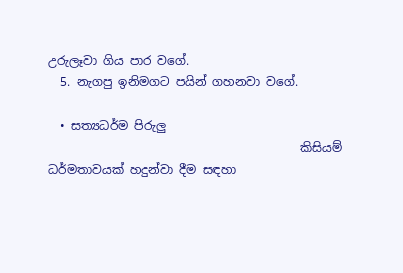උරුලෑවා ගිය පාර වගේ.
  5. නැගපු ඉනිමගට පයින් ගහනවා වගේ.

  • සත්‍යධර්ම පිරුලු
                                          කිසියම් ධර්මතාවයක් හදුන්වා දීම සඳහා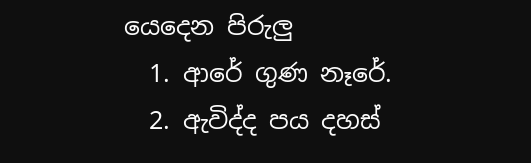යෙදෙන පිරුලු
  1. ආරේ ගුණ නෑරේ.
  2. ඇවිද්ද පය දහස්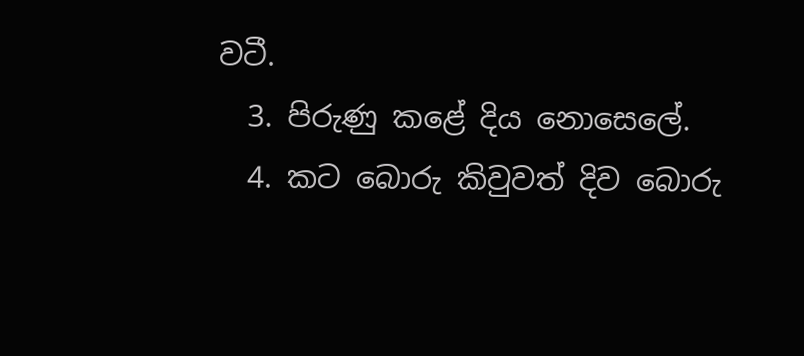වටී.
  3. පිරුණු කළේ දිය නොසෙලේ.
  4. කට බොරු කිවුවත් දිව බොරු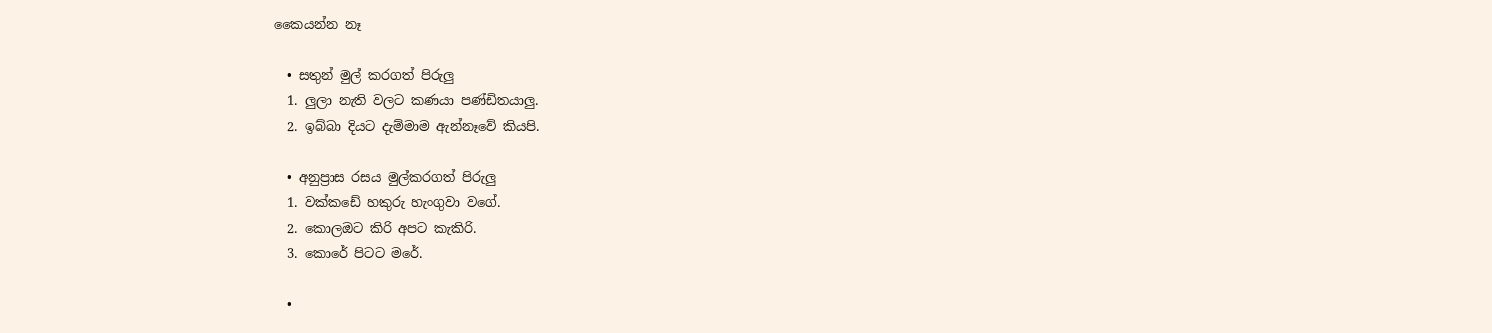කෛයන්න නෑ

  • සතුන් මුල් කරගත් පිරුලු
  1. ලුලා නැති වලට කණයා පණ්ඩිතයාලු.
  2. ඉබ්බා දියට දැම්මාම ඇන්නෑවේ කියපි.

  • අනුප්‍රාස රසය මුල්කරගත් පිරුලු
  1. වක්කඩේ හකුරු හැංගුවා වගේ.
  2. කොලඔට කිරි අපට කැකිරි.
  3. කොරේ පිටට මරේ.

  •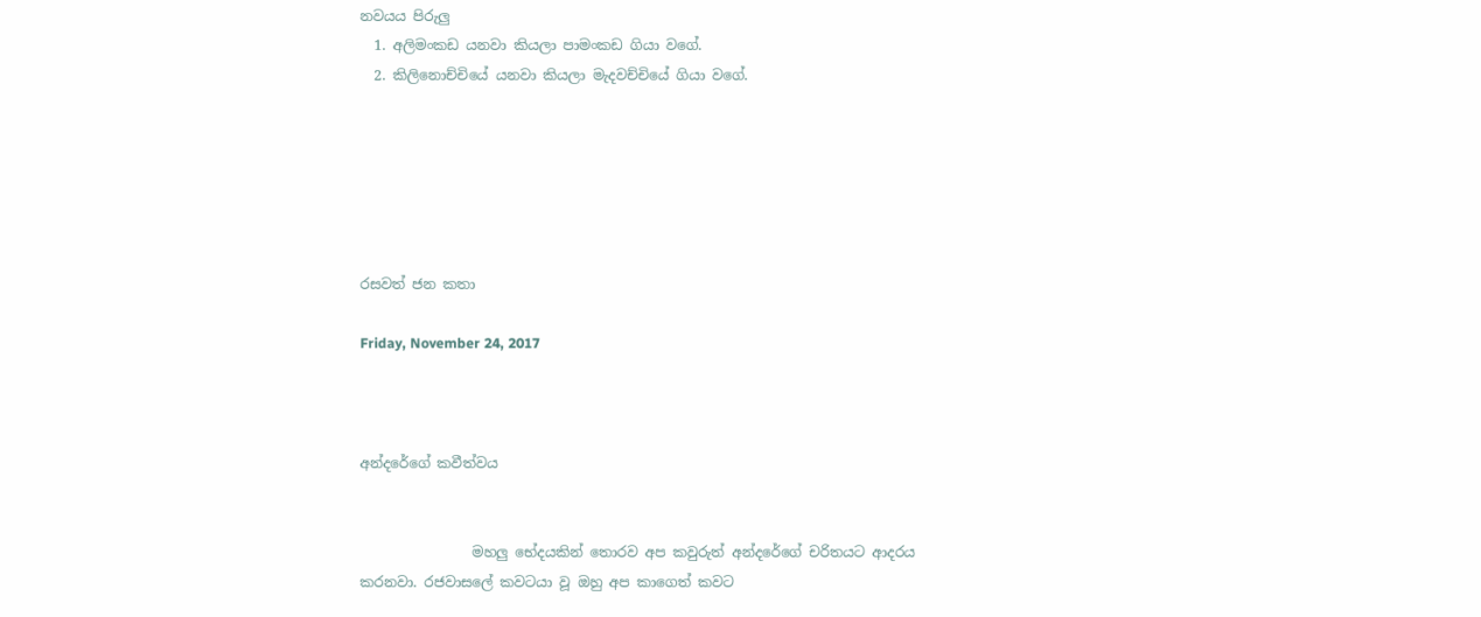නවයය පිරුලු
  1. අලිමංකඩ යනවා කියලා පාමංකඩ ගියා වගේ.
  2. කිලිනොච්චියේ යනවා කියලා මැදවච්චියේ ගියා වගේ.






රසවත් ජන කතා

Friday, November 24, 2017



අන්දරේගේ කවීත්වය


                මහලු භේදයකින් තොරව අප කවුරුත් අන්දරේගේ චරිතයට ආදරය කරනවා. රජවාසලේ කවටයා වූ ඔහු අප කාගෙත් කවට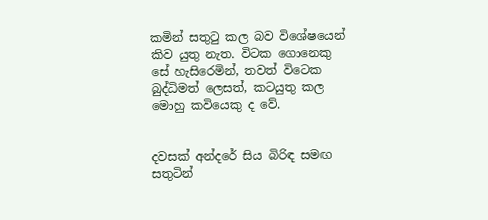කමින් සතුටු කල බව විශේෂයෙන් කිව යුතු නැත. විටක ගොනෙකු සේ හැසිරෙමින්, තවත් විටෙක බුද්ධිමත් ලෙසත්, කටයුතු කල මොහු කවියෙකු ද වේ.


දවසක් අන්දරේ සිය බිරිඳ සමඟ සතුටින්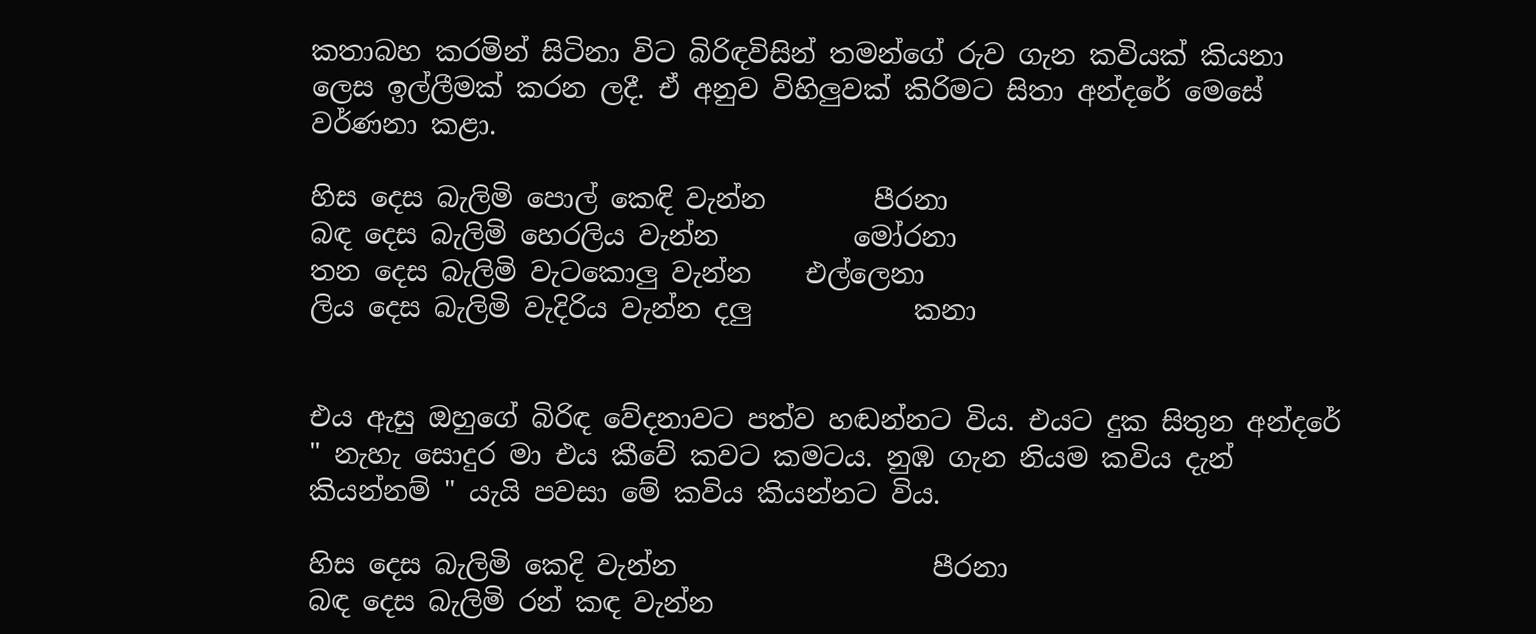කතාබහ කරමින් සිටිනා විට බිරිඳවිසින් තමන්ගේ රුව ගැන කවියක් කියනා ලෙස ඉල්ලීමක් කරන ලදී. ඒ අනුව විහිලුවක් කිරිමට සිතා අන්දරේ මෙසේ වර්ණනා කළා.

හිස දෙස බැලිමි පොල් කෙඳි වැන්න        පීරනා
බඳ දෙස බැලිමි හෙරලිය වැන්න          මෝරනා
තන දෙස බැලිමි වැටකොලු වැන්න    එල්ලෙනා
ලිය දෙස බැලිමි වැදිරිය වැන්න දලු            කනා


එය ඇසු ඔහුගේ බිරිඳ වේදනාවට පත්ව හඬන්නට විය. එයට දුක සිතුන අන්දරේ " නැහැ සොදුර මා එය කීවේ කවට කමටය. නුඹ ගැන නියම කවිය දැන් කියන්නම් " යැයි පවසා මේ කවිය කියන්නට විය.

හිස දෙස බැලිමි කෙදි වැන්න                   පීරනා
බඳ දෙස බැලිමි රන් කඳ වැන්න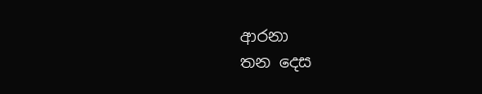ආරනා
තන දෙස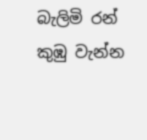බැලිමි රන් කුඹු වැන්න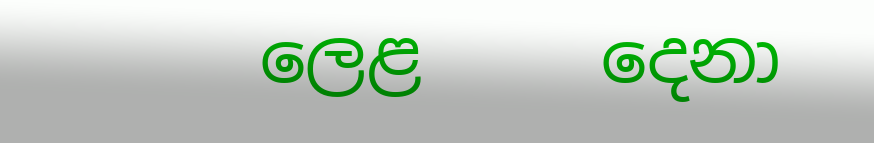ලෙළ     දෙනා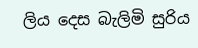ලිය දෙස බැලිමි සුරිය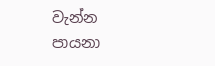වැන්න                   පායනා